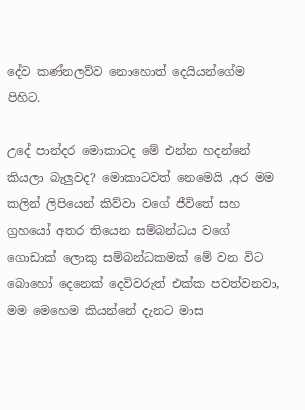දේව කණ්නලව්ව නොහොත් දෙයියන්ගේම පිහිට.

උදේ පාන්දර මොකාටද මේ එන්න හදන්නේ කියලා බැලුවද? මොකාටවත් නෙමෙයි ,අර මම කලින් ලිපියෙන් කිව්වා වගේ ජීවිතේ සහ ග්‍රහයෝ අතර තියෙන සම්බන්ධය වගේ ගොඩාක් ලොකු සම්බන්ධකමක් මේ වන විට බොහෝ දෙනෙක් දෙවිවරුත් එක්ක පවත්වනවා, මම මෙහෙම කියන්නේ දැනට මාස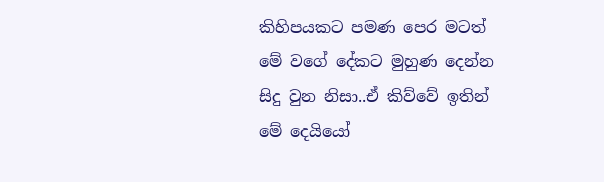කිහිපයකට පමණ පෙර මටත් මේ වගේ දේකට මුහුණ දෙන්න සිදු වුන නිසා..ඒ කිව්වේ ඉතින් මේ දෙයියෝ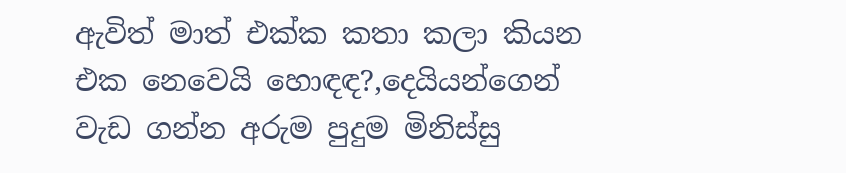ඇවිත් මාත් එක්ක කතා කලා කියන එක නෙවෙයි හොඳඳ?,දෙයියන්ගෙන් වැඩ ගන්න අරුම පුදුම මිනිස්සු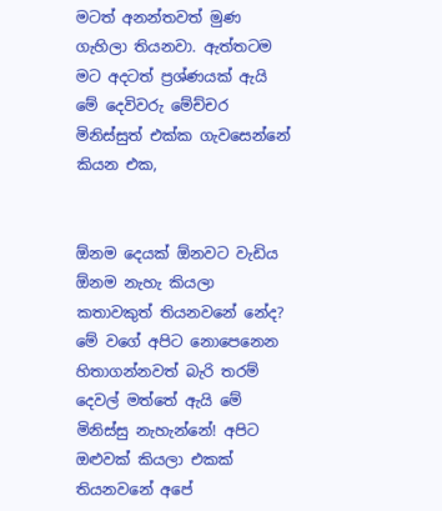මටත් අනන්තවත් මුණ ගැහිලා තියනවා. ඇත්තටම මට අදටත් ප්‍රශ්ණයක් ඇයි මේ දෙවිවරු මේච්චර මිනිස්සුත් එක්ක ගැවසෙන්නේ කියන එක,


ඕනම දෙයක් ඕනවට වැඩිය ඕනම නැහැ කියලා කතාවකුත් තියනවනේ නේද? මේ වගේ අපිට නොපෙනෙන හිතාගන්නවත් බැරි තරම් දෙවල් මත්තේ ඇයි මේ මිනිස්සු නැහැන්නේ! අපිට ඔළුවක් කියලා එකක් තියනවනේ අපේ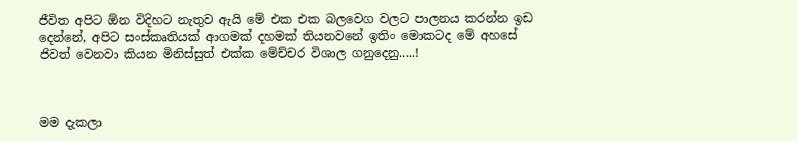ජීවිත අපිට ඕන විදිහට නැතුව ඇයි මේ එක එක බලවෙග වලට පාලනය කරන්න ඉඩ දෙන්නේ, අපිට සංස්කෘතියක් ආගමක් දහමක් තියනවනේ ඉතිං මොකටද මේ අහසේ ජිවත් වෙනවා කියන මිනිස්සුත් එක්ක මේච්චර විශාල ගනුදෙනු.....!



මම දැකලා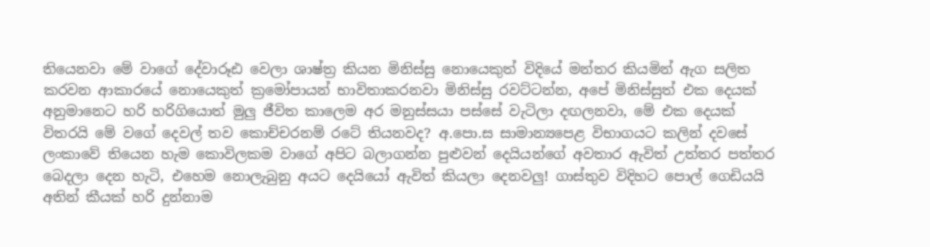තියෙනවා මේ වාගේ දේවාරූඪ වෙලා ශාෂ්ත්‍ර කියන මිනිස්සු නොයෙකුත් විදියේ මන්තර කියමින් ඇග සලිත කරවන ආකාරයේ නොයෙකුත් ක්‍රමෝපායන් භාවිතාකරනවා මිනිස්සු රවට්ටන්න, අපේ මිනිස්සුත් එක දෙයක් අනුමානෙට හරි හරිගියොත් මුලු ජීවිත කාලෙම අර මනුස්සයා පස්සේ වැටිලා දඟලනවා, මේ එක දෙයක් විතරයි මේ වගේ දෙවල් තව කොච්චරනම් රටේ තියනවද? අ.පො.ස සාමාන්‍යපෙළ විභාගයට කලින් දවසේ ලංකාවේ තියෙන හැම කොවිලකම වාගේ අපිට බලාගන්න පුළුවන් දෙයියන්ගේ අවතාර ඇවිත් උත්තර පත්තර බෙදලා දෙන හැටි, එහෙම නොලැබුනු අයට දෙයියෝ ඇවිත් කියලා දෙනවලු! ගාස්තුව විදිහට පොල් ගෙඩියයි අතින් කීයක් හරි දුන්නාම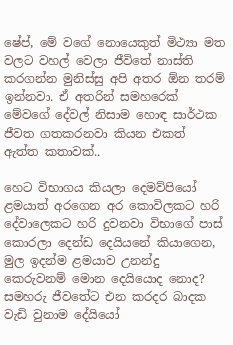ෂේප්, මේ වගේ නොයෙකුත් මිථ්‍යා මත වලට වහල් වෙලා ජීවිතේ නාස්ති කරගන්න මුනිස්සු අපි අතර ඕන තරම් ඉන්නවා. ඒ අතරින් සමහරෙක් මේවගේ දේවල් නිසාම හොඳ සාර්ථක ජීවත ගතකරනවා කියන එකත් ඇත්ත කතාවක්..

හෙට විභාගය කියලා දෙමව්පියෝ ළමයාත් අරගෙන අර කොවිලකට හරි දේවාලෙකට හරි දුවනවා විභාගේ පාස් කොරලා දෙන්ඩ දෙයියනේ කියාගෙන, මුල ඉදන්ම ළමයාව උනන්දු කෙරුවනම් මොන දෙයියොද නොද? සමහරු ජීවතේට එන කරදර බාදක වැඩි වුනාම දේයියෝ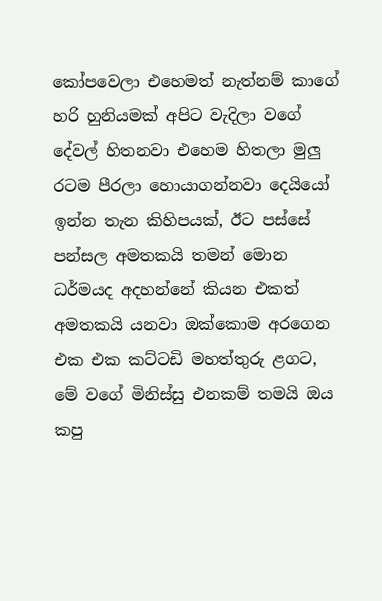කෝපවෙලා එහෙමත් නැත්නම් කාගේ හරි හුනියමක් අපිට වැදිලා වගේ දේවල් හිතනවා එහෙම හිතලා මුලු රටම පීරලා හොයාගන්නවා දෙයියෝ ඉන්න තැන කිහිපයක්, ඊට පස්සේ පන්සල අමතකයි තමන් මොන ධර්මයද අදහන්නේ කියන එකත් අමතකයි යනවා ඔක්කොම අරගෙන එක එක කට්ටඩි මහත්තුරු ළගට, මේ වගේ මිනිස්සු එනකම් තමයි ඔය කපු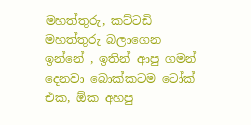මහත්තුරු, කට්ටඩි මහත්තුරු බලාගෙන ඉන්නේ , ඉතින් ආපු ගමන් දෙනවා බොක්කටම ටෝක් එක, ඕක අහපු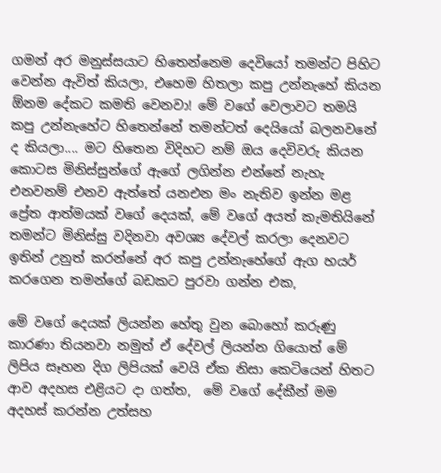ගමන් අර මනුස්සයාට හිතෙන්නෙම දෙවියෝ තමන්ට පිහිට වෙන්න ඇවිත් කියලා, එහෙම හිතලා කපු උන්නැහේ කියන ඕනම දේකට කමති වෙනවා! මේ වගේ වෙලාවට තමයි කපු උන්නැහේට හිතෙන්නේ තමන්ටත් දෙයියෝ බලනවනේ ද කියලා.... මට හිතෙන විදිහට නම් ඔය දෙවිවරු කියන කොටස මිනිස්සුන්ගේ ඇගේ ලගින්න එන්නේ නැහැ එනවනම් එනව ඇත්තේ යනඑන මං නැතිව ඉන්න මළ  ප්‍රේත ආත්මයක් වගේ දෙයක්, මේ වගේ අයත් කැමතියිනේ තමන්ට මිනිස්සු වදිනවා අවශ්‍ය දේවල් කරලා දෙනවට ඉතින් උනුත් කරන්නේ අර කපු උන්නැහේගේ ඇග හයර් කරගෙන තමන්ගේ බඩකට පුරවා ගන්න එක,

මේ වගේ දෙයක් ලියන්න හේතු වුන බොහෝ කරුණු කාරණා තියනවා නමුත් ඒ දේවල් ලියන්න ගියොත් මේ ලිපිය සෑහන දිග ලිපියක් වෙයි ඒක නිසා කෙටියෙන් හිතට ආව අදහස එළියට දා ගත්ත,  මේ වගේ දේකීන් මම අදහස් කරන්න උත්සහ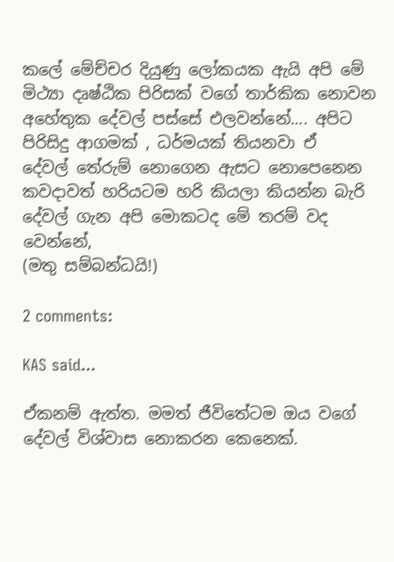කලේ මේච්චර දියුණු ලෝකයක ඇයි අපි මේ මිථ්‍යා දෘෂ්ඨික පිරිසක් වගේ තාර්කික නොවන අහේතුක දේවල් පස්සේ එලවන්නේ.... අපිට පිරිසිදු ආගමක් , ධර්මයක් තියනවා ඒ දේවල් ‍තේරුම් නොගෙන ඇසට නොපෙනෙන කවදාවත් හරියටම හරි කියලා කියන්න බැරි දේවල් ගැන අපි මොකටද මේ තරම් වද වෙන්නේ,
(මතු සම්බන්ධයි!)

2 comments:

KAS said...

ඒකනම් ඇත්ත. මමත් ජීවිතේටම ඔය වගේ දේවල් විශ්වාස නොකරන කෙනෙක්.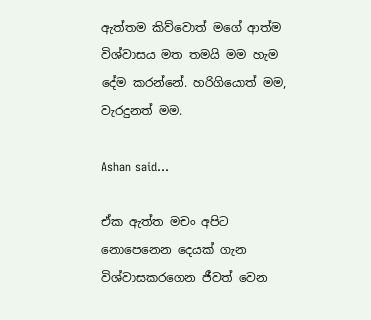ඇත්තම කිව්වොත් මගේ ආත්ම විශ්වාසය මත තමයි මම හැම දේම කරන්නේ. හරිගියොත් මම, වැරදුනත් මම.

Ashan said...

ඒක ඇත්ත මචං අපිට නොපෙනෙන දෙයක් ගැන විශ්වාසකරගෙන ජීවත් වෙන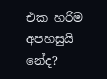එක හරිම අපහසුයි නේද?